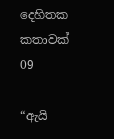දෙහිතක කතාවක් 09

“ඇයි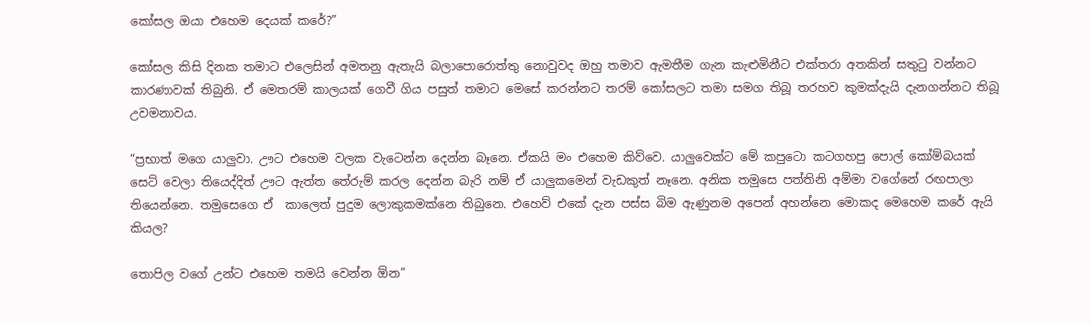කෝසල ඔයා එහෙම දෙයක් කරේ?”

කෝසල කිසි දිනක තමාට එලෙසින් අමතනු ඇතැයි බලාපොරොත්තු නොවුවද ඔහු තමාව ඇමතීම ගැන කැළුමිනීට එක්තරා අතකින් සතුටු වන්නට කාරණාවක් තිබුනි. ඒ මෙතරම් කාලයක් ගෙවී ගිය පසුත් තමාට මෙසේ කරන්නට තරම් කෝසලට තමා සමග තිබූ තරහව කුමක්දැයි දැනගන්නට තිබූ උවමනාවය.

“ප්‍රභාත් මගෙ යාලුවා. ඌට එහෙම වලක වැටෙන්න දෙන්න බෑනෙ. ඒකයි මං එහෙම කිව්වෙ. යාලුවෙක්ට මේ කපුටො කටගහපු පොල් කෝම්බයක් සෙට් වෙලා තියෙද්දිත් ඌට ඇත්ත තේරුම් කරල දෙන්න බැරි නම් ඒ යාලුකමෙන් වැඩකුත් නෑනෙ. අනික තමුසෙ පත්තිනි අම්මා වගේනේ රඟපාලා තියෙන්නෙ. තමුසෙගෙ ඒ  කාලෙත් පුදුම ලොකුකමක්නෙ තිබුනෙ. එහෙව් එකේ දැන පස්ස බිම ඇණුනම අපෙන් අහන්නෙ මොකද මෙහෙම කරේ ඇයි කියල?

තොපිල වගේ උන්ට එහෙම තමයි වෙන්න ඕන”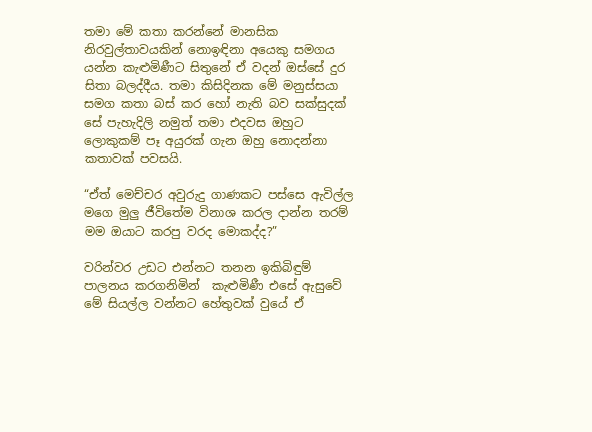තමා මේ කතා කරන්නේ මානසික නිරවුල්තාවයකින් නොඉඳිනා අයෙකු සමගය යන්න කැළුමිණීට සිතුනේ ඒ වදන් ඔස්සේ දුර සිතා බලද්දීය. තමා කිසිදිනක මේ මනුස්සයා සමග කතා බස් කර හෝ නැති බව සක්සුදක් සේ පැහැදිලි නමුත් තමා එදවස ඔහුට ලොකුකම් පෑ අයුරක් ගැන ඔහු නොදන්නා කතාවක් පවසයි.

“ඒත් මෙච්චර අවුරුදු ගාණකට පස්සෙ ඇවිල්ල මගෙ මුලු ජීවිතේම විනාශ කරල දාන්න තරම් මම ඔයාට කරපු වරද මොකද්ද?”

වරින්වර උඩට එන්නට තනන ඉකිබිඳුම් පාලනය කරගනිමින්  කැළුමිණී එසේ ඇසුවේ මේ සියල්ල වන්නට හේතුවක් වුයේ ඒ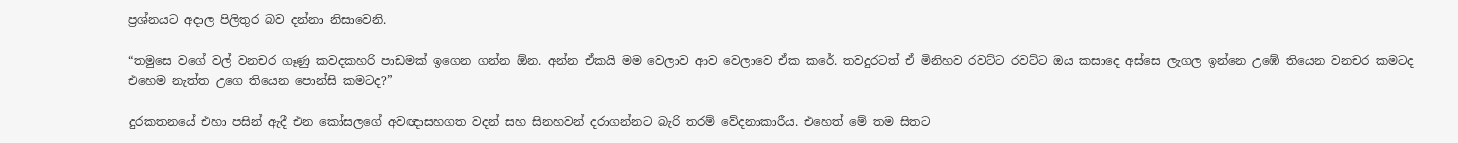ප්‍රශ්නයට අදාල පිලිතුර බව දන්නා නිසාවෙනි.

“තමුසෙ වගේ වල් වනචර ගෑණු කවදකහරි පාඩමක් ඉගෙන ගන්න ඕන. අන්න ඒකයි මම වෙලාව ආව වෙලාවෙ ඒක කරේ. තවදුරටත් ඒ මිනිහව රවට්ට රවට්ට ඔය කසාදෙ අස්සෙ ලැගල ඉන්නෙ උඹේ තියෙන වනචර කමටද එහෙම නැත්ත උගෙ තියෙන පොන්සි කමටද?”

දුරකතනයේ එහා පසින් ඇදී එන කෝසලගේ අවඥාසහගත වදන් සහ සිනහවන් දරාගන්නට බැරි තරම් වේදනාකාරීය. එහෙත් මේ තම සිතට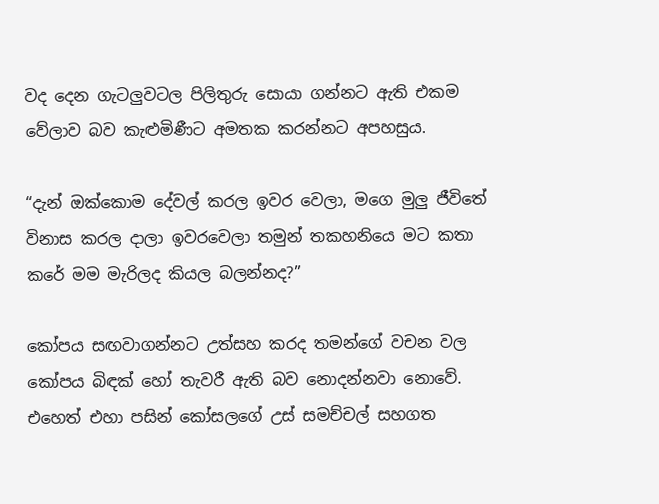වද දෙන ගැටලුවටල පිලිතුරු සොයා ගන්නට ඇති එකම වේලාව බව කැළුමිණීට අමතක කරන්නට අපහසුය.

“දැන් ඔක්කොම දේවල් කරල ඉවර වෙලා, මගෙ මුලු ජීවිතේ විනාස කරල දාලා ඉවරවෙලා තමුන් තකහනියෙ මට කතා කරේ මම මැරිලද කියල බලන්නද?”

කෝපය සඟවාගන්නට උත්සහ කරද තමන්ගේ වචන වල කෝපය බිඳක් හෝ තැවරී ඇති බව නොදන්නවා නොවේ. එහෙත් එහා පසින් කෝසලගේ උස් සමච්චල් සහගත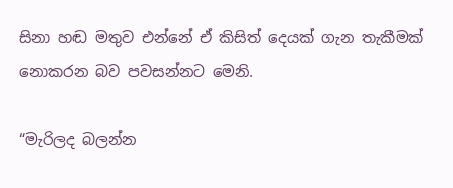සිනා හඬ මතුව එන්නේ ඒ කිසිත් දෙයක් ගැන තැකීමක් නොකරන බව පවසන්නට මෙනි.

“මැරිලද බලන්න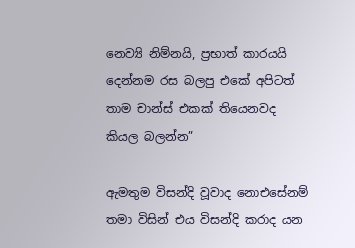නෙව්‍යි නිම්නයි, ප්‍රභාත් කාරයයි දෙන්නම රස බලපු එකේ අපිටත් තාම චාන්ස් එකක් තියෙනවද කියල බලන්න”

ඇමතුම විසන්දි වූවාද නොඑසේනම් තමා විසින් එය විසන්දි කරාද යන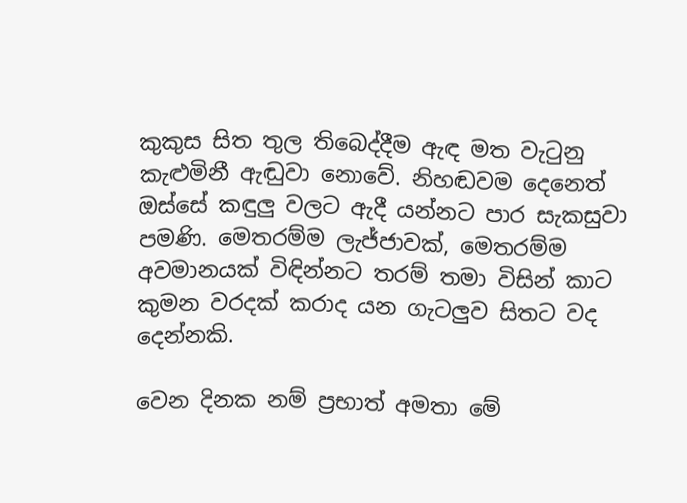කුකුස සිත තුල තිබෙද්දීම ඇඳ මත වැටුනු කැළුමිනී ඇඬුවා නොවේ. නිහඬවම දෙනෙත් ඔස්සේ කඳුලු වලට ඇදී යන්නට පාර සැකසුවා පමණි. මෙතරම්ම ලැජ්ජාවක්, මෙතරම්ම අවමානයක් විඳින්නට තරම් තමා විසින් කාට කුමන වරදක් කරාද යන ගැටලුව සිතට වද දෙන්නකි.

වෙන දිනක නම් ප්‍රභාත් අමතා මේ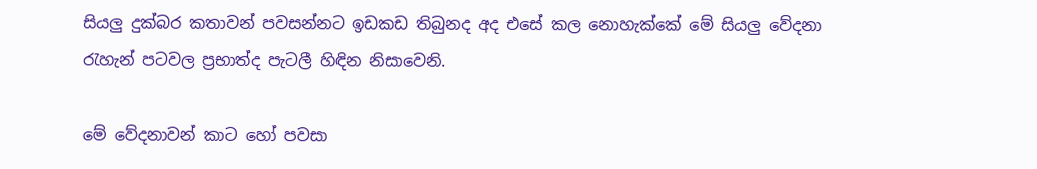සියලු දුක්බර කතාවන් පවසන්නට ඉඩකඩ තිබුනද අද එසේ කල නොහැක්කේ මේ සියලු වේදනා රැහැන් පටවල ප්‍රභාත්ද පැටලී හිඳින නිසාවෙනි.

මේ වේදනාවන් කාට හෝ පවසා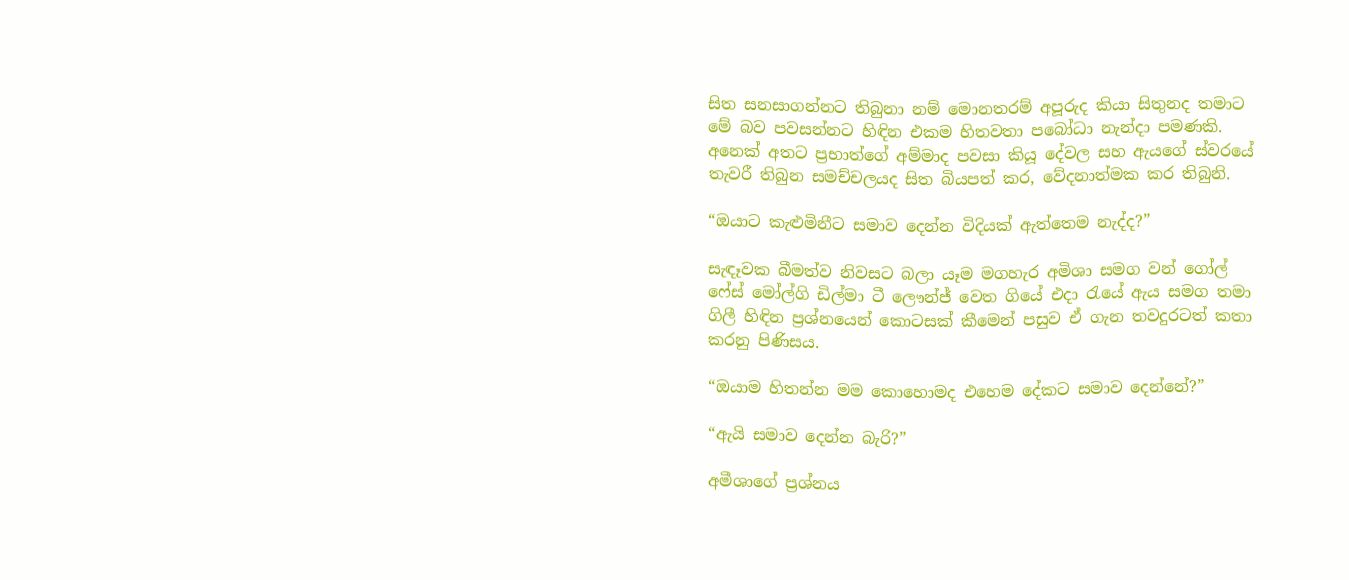සිත සනසාගන්නට තිබුනා නම් මොනතරම් අපූරුද කියා සිතුනද තමාට මේ බව පවසන්නට හිඳින එකම හිතවතා පබෝධා නැන්දා පමණකි. අනෙක් අතට ප්‍රභාත්ගේ අම්මාද පවසා කියූ දේවල සහ ඇයගේ ස්වරයේ තැවරී තිබුන සමච්චලයද සිත බියපත් කර, වේදනාත්මක කර තිබුනි.

“ඔයාට කැළුමිනීට සමාව දෙන්න විදියක් ඇත්තෙම නැද්ද?”

සැඳෑවක බීමත්ව නිවසට බලා යෑම මගහැර අමිශා සමග වන් ගෝල් ෆේස් මෝල්ගි ඩිල්මා ටී ලෞන්ජ් වෙත ගියේ එදා රැයේ ඇය සමග තමා ගිලී හිඳින ප්‍රශ්නයෙන් කොටසක් කීමෙන් පසුව ඒ ගැන තවදුරටත් කතා කරනු පිණිසය.

“ඔයාම හිතන්න මම කොහොමද එහෙම දේකට සමාව දෙන්නේ?”

“ඇයි සමාව දෙන්න බැරි?”

අමීශාගේ ප්‍රශ්නය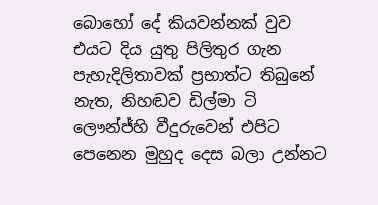බොහෝ දේ කියවන්නක් වුව එයට දිය යුතු පිලිතුර ගැන පැහැදිලිතාවක් ප්‍රභාත්ට තිබුනේ නැත, නිහඬව ඩිල්මා ටි ලෞන්ජ්හි වීදුරුවෙන් එපිට පෙනෙන මුහුද දෙස බලා උන්නට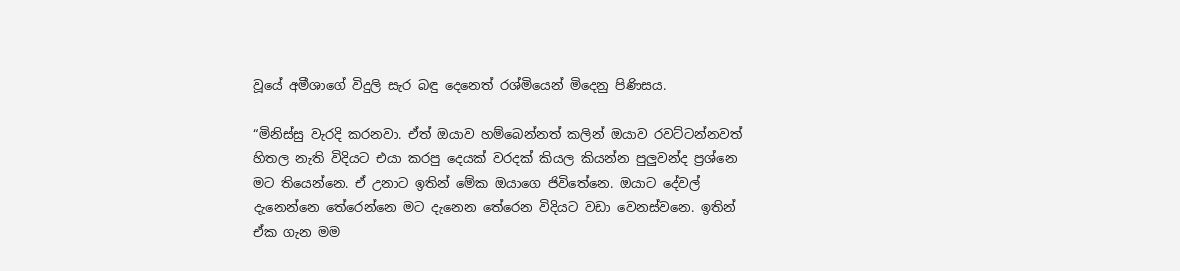වූයේ අමීශාගේ විදුලි සැර බඳු දෙනෙත් රශ්මියෙන් මිදෙනු පිණිසය.

“මිනිස්සු වැරදි කරනවා. ඒත් ඔයාව හම්බෙන්නත් කලින් ඔයාව රවට්ටන්නවත් හිතල නැති විදියට එයා කරපු දෙයක් වරදක් කියල කියන්න පුලුවන්ද ප්‍රශ්නෙ මට තියෙන්නෙ. ඒ උනාට ඉතින් මේක ඔයාගෙ ජිවිතේනෙ. ඔයාට දේවල් දැනෙන්නෙ තේරෙන්නෙ මට දැනෙන තේරෙන විදියට වඩා වෙනස්වනෙ. ඉතින් ඒක ගැන මම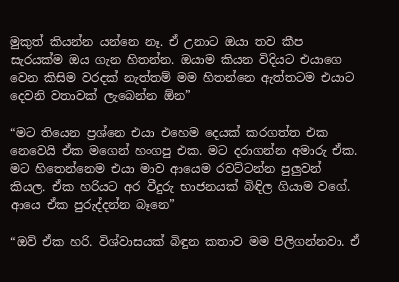මුකුත් කියන්න යන්නෙ නෑ. ඒ උනාට ඔයා තව කීප සැරයක්ම ඔය ගැන හිතන්න. ඔයාම කියන විදියට එයාගෙ වෙන කිසිම වරදක් නැත්තම් මම හිතන්නෙ ඇත්තටම එයාට දෙවනි වතාවක් ලැබෙන්න ඕන”

“මට තියෙන ප්‍රශ්නෙ එයා එහෙම දෙයක් කරගත්ත එක නෙවෙයි ඒක මගෙන් හංගපු එක. මට දරාගන්න අමාරු ඒක. මට හිතෙන්නෙම එයා මාව ආයෙම රවට්ටන්න පුලුවන් කියල. ඒක හරියට අර වීදුරු භාජනයක් බිඳිල ගියාම වගේ. ආයෙ ඒක පුරුද්දන්න බෑනෙ”

“ඔව් ඒක හරි. විශ්වාසයක් බිඳුන කතාව මම පිලිගන්නවා. ඒ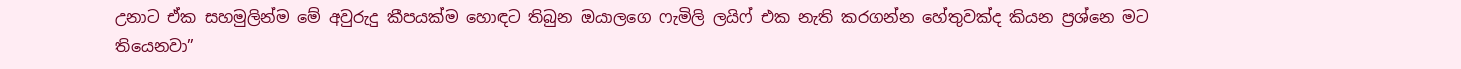උනාට ඒක සහමුලින්ම මේ අවුරුදු කීපයක්ම හොඳට තිබුන ඔයාලගෙ ෆැමිලි ලයිෆ් එක නැති කරගන්න හේතුවක්ද කියන ප්‍රශ්නෙ මට තියෙනවා”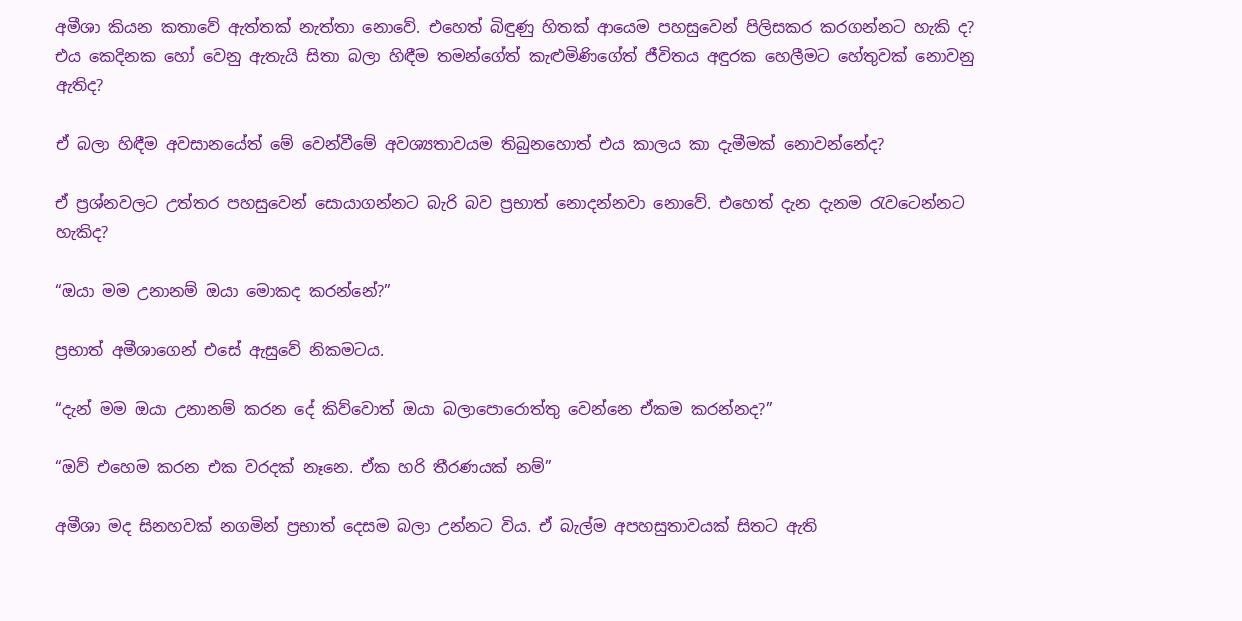අමීශා කියන කතාවේ ඇත්තක් නැත්තා නොවේ. එහෙත් බිඳුණු හිතක් ආයෙම පහසුවෙන් පිලිසකර කරගන්නට හැකි ද? එය කෙදිනක හෝ වෙනු ඇතැයි සිතා බලා හිඳීම තමන්ගේත් කැළුමිණිගේත් ජීවිතය අඳුරක හෙලීමට හේතුවක් නොවනු ඇතිද?

ඒ බලා හිඳීම අවසානයේත් මේ වෙන්වීමේ අවශ්‍යතාවයම තිබුනහොත් එය කාලය කා දැමීමක් නොවන්නේද?

ඒ ප්‍රශ්නවලට උත්තර පහසුවෙන් සොයාගන්නට බැරි බව ප්‍රභාත් නොදන්නවා නොවේ. එහෙත් දැන දැනම රැවටෙන්නට හැකිද?

“ඔයා මම උනානම් ඔයා මොකද කරන්නේ?”

ප්‍රභාත් අමීශාගෙන් එසේ ඇසුවේ නිකමටය.

“දැන් මම ඔයා උනානම් කරන දේ කිව්වොත් ඔයා බලාපොරොත්තු වෙන්නෙ ඒකම කරන්නද?”

“ඔව් එහෙම කරන එක වරදක් නෑනෙ. ඒක හරි තීරණයක් නම්”

අමීශා මද සිනහවක් නගමින් ප්‍රභාත් දෙසම බලා උන්නට විය. ඒ බැල්ම අපහසුතාවයක් සිතට ඇති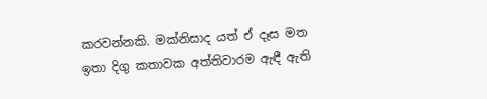කරවන්නකි. මක්නිසාද යත් ඒ දෑස මත ඉතා දිගු කතාවක අත්තිවාරම ඇඳී ඇති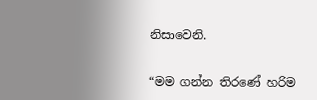නිසාවෙනි.

“මම ගන්න තිරණේ හරිම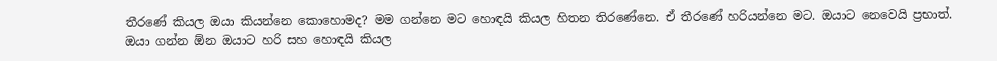තීරණේ කියල ඔයා කියන්නෙ කොහොමද? මම ගන්නෙ මට හොඳයි කියල හිතන තිරණේනෙ. ඒ තීරණේ හරියන්නෙ මට. ඔයාට නෙවෙයි ප්‍රභාත්. ඔයා ගන්න ඕන ඔයාට හරි සහ හොඳයි කියල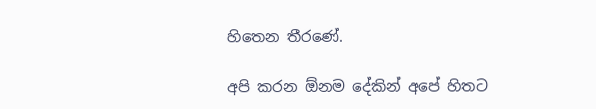හිතෙන තීරණේ.

අපි කරන ඕනම දේකින් අපේ හිතට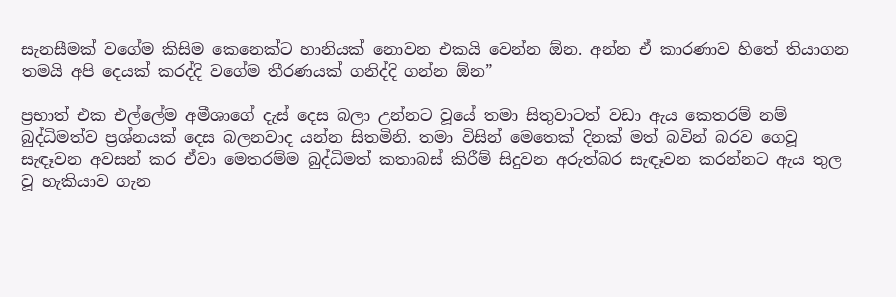සැනසීමක් වගේම කිසිම කෙනෙක්ට හානියක් නොවන එකයි වෙන්න ඕන. අන්න ඒ කාරණාව හිතේ තියාගන තමයි අපි දෙයක් කරද්දි වගේම තීරණයක් ගනිද්දි ගන්න ඕන”

ප්‍රභාත් එක එල්ලේම අමීශාගේ දැස් දෙස බලා උන්නට වූයේ තමා සිතුවාටත් වඩා ඇය කෙතරම් නම් බුද්ධිමත්ව ප්‍රශ්නයක් දෙස බලනවාද යන්න සිතමිනි. තමා විසින් මෙතෙක් දිනක් මත් බවින් බරව ගෙවූ සැඳෑවන අවසන් කර ඒවා මෙතරම්ම බුද්ධිමත් කතාබස් කිරීම් සිදුවන අරුත්බර සැඳෑවන කරන්නට ඇය තුල වූ හැකියාව ගැන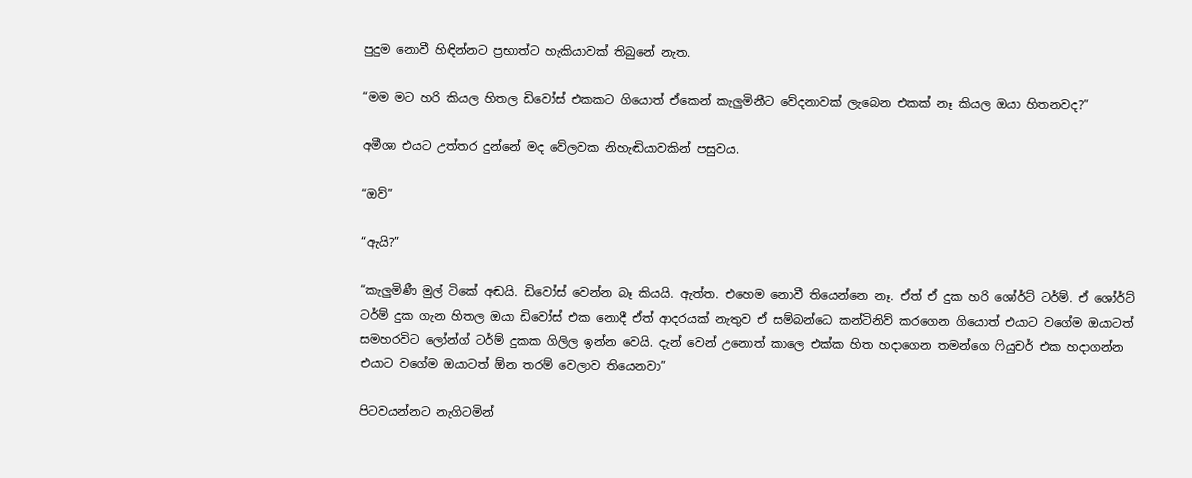පුදුම නොවී හිඳින්නට ප්‍රභාත්ට හැකියාවක් තිබුනේ නැත.

“මම මට හරි කියල හිතල ඩිවෝස් එකකට ගියොත් ඒකෙන් කැලුමිනීට වේදනාවක් ලැබෙන එකක් නෑ කියල ඔයා හිතනවද?”

අමීශා එයට උත්තර දුන්නේ මද වේලවක නිහැඬියාවකින් පසුවය.

“ඔව්”

“ඇයි?”

“කැලුමිණී මුල් ටිකේ අඬයි. ඩිවෝස් වෙන්න බෑ කියයි. ඇත්ත. එහෙම නොවී තියෙන්නෙ නෑ. ඒත් ඒ දුක හරි ශෝර්ට් ටර්ම්. ඒ ශෝර්ට් ටර්ම් දුක ගැන හිතල ඔයා ඩිවෝස් එක නොදී ඒත් ආදරයක් නැතුව ඒ සම්බන්ධෙ කන්ටිනිව් කරගෙන ගියොත් එයාට වගේම ඔයාටත් සමහරවිට ලෝන්ග් ටර්ම් දුකක ගිලිල ඉන්න වෙයි. දැන් වෙන් උනොත් කාලෙ එක්ක හිත හදාගෙන තමන්ගෙ ෆියුචර් එක හදාගන්න එයාට වගේම ඔයාටත් ඕන තරම් වෙලාව තියෙනවා”

පිටවයන්නට නැගිටමින්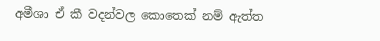අමීශා ඒ කී වදන්වල කොතෙක් නම් ඇත්ත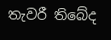තැවරී තිබේද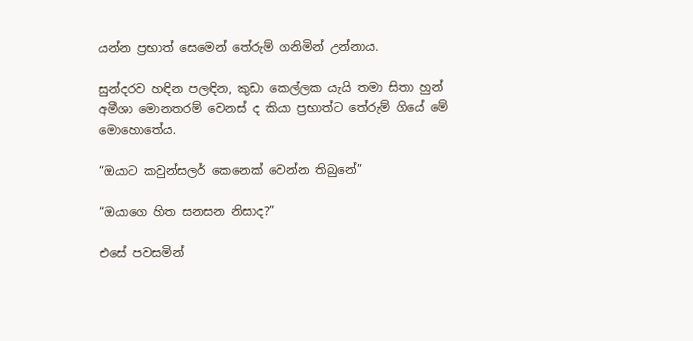යන්න ප්‍රභාත් සෙමෙන් තේරුම් ගනිමින් උන්නාය.

සුන්දරව හඳින පලඳින, කුඩා කෙල්ලක යැයි තමා සිතා හුන් අමීශා මොනතරම් වෙනස් ද කියා ප්‍රභාත්ට තේරුම් ගියේ මේ මොහොතේය.

“ඔයාට කවුන්සලර් කෙනෙක් වෙන්න තිබුනේ”

“ඔයාගෙ හිත සනසන නිසාද?”

එසේ පවසමින්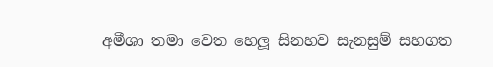අමීශා තමා වෙත හෙලූ සිනහව සැනසුම් සහගත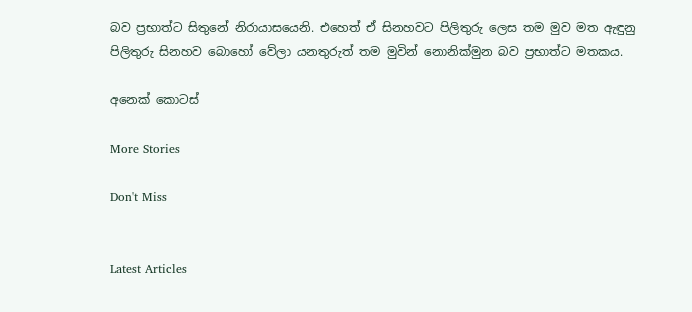බව ප්‍රභාත්ට සිතුනේ නිරායාසයෙනි. එහෙත් ඒ සිනහවට පිලිතුරු ලෙස තම මුව මත ඇඳුනු පිලිතුරු සිනහව බොහෝ වේලා යනතුරුත් තම මුවින් නොනික්මුන බව ප්‍රභාත්ට මතකය.

අනෙක් කොටස්

More Stories

Don't Miss


Latest Articles